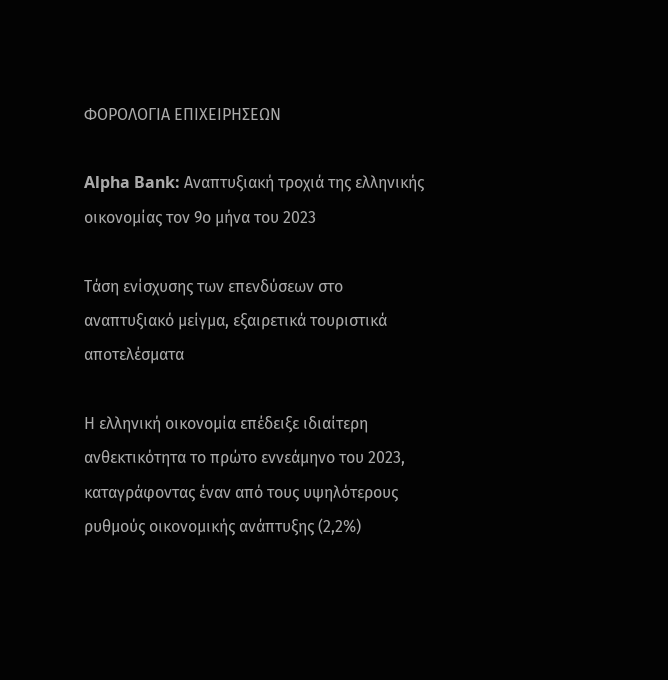ΦΟΡΟΛΟΓΙΑ ΕΠΙΧΕΙΡΗΣΕΩΝ

Alpha Bank: Αναπτυξιακή τροχιά της ελληνικής οικονομίας τον 9ο μήνα του 2023

Τάση ενίσχυσης των επενδύσεων στο αναπτυξιακό μείγμα, εξαιρετικά τουριστικά αποτελέσματα

Η ελληνική οικονομία επέδειξε ιδιαίτερη ανθεκτικότητα το πρώτο εννεάμηνο του 2023, καταγράφοντας έναν από τους υψηλότερους ρυθμούς οικονομικής ανάπτυξης (2,2%)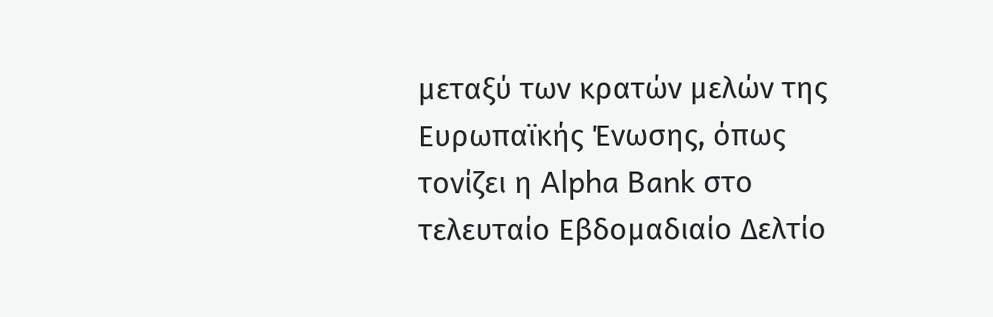μεταξύ των κρατών μελών της Ευρωπαϊκής Ένωσης, όπως τονίζει η Alpha Bank στο τελευταίο Εβδομαδιαίο Δελτίο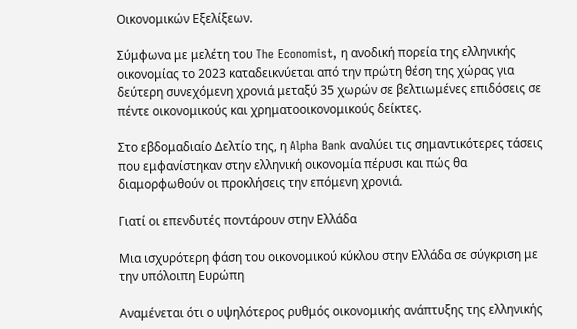Οικονομικών Εξελίξεων.

Σύμφωνα με μελέτη του The Economist, η ανοδική πορεία της ελληνικής οικονομίας το 2023 καταδεικνύεται από την πρώτη θέση της χώρας για δεύτερη συνεχόμενη χρονιά μεταξύ 35 χωρών σε βελτιωμένες επιδόσεις σε πέντε οικονομικούς και χρηματοοικονομικούς δείκτες.

Στο εβδομαδιαίο Δελτίο της, η Alpha Bank αναλύει τις σημαντικότερες τάσεις που εμφανίστηκαν στην ελληνική οικονομία πέρυσι και πώς θα διαμορφωθούν οι προκλήσεις την επόμενη χρονιά.

Γιατί οι επενδυτές ποντάρουν στην Ελλάδα

Μια ισχυρότερη φάση του οικονομικού κύκλου στην Ελλάδα σε σύγκριση με την υπόλοιπη Ευρώπη

Αναμένεται ότι ο υψηλότερος ρυθμός οικονομικής ανάπτυξης της ελληνικής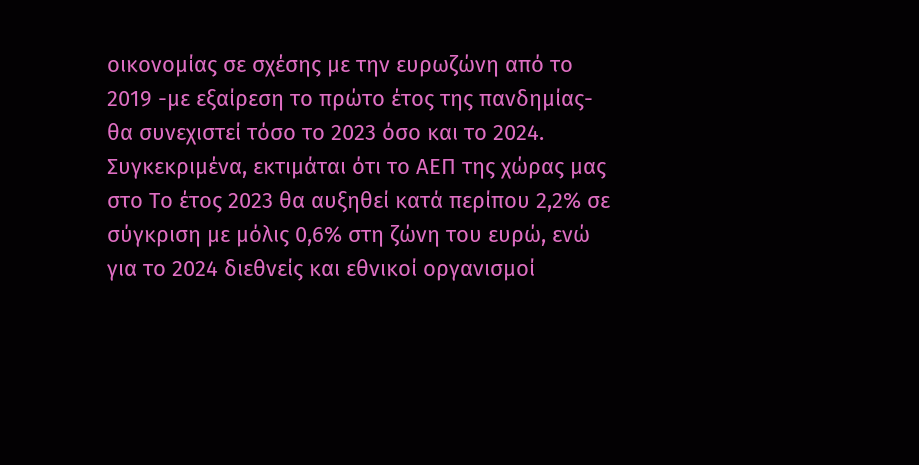οικονομίας σε σχέσης με την ευρωζώνη από το 2019 -με εξαίρεση το πρώτο έτος της πανδημίας- θα συνεχιστεί τόσο το 2023 όσο και το 2024. Συγκεκριμένα, εκτιμάται ότι το ΑΕΠ της χώρας μας στο Το έτος 2023 θα αυξηθεί κατά περίπου 2,2% σε σύγκριση με μόλις 0,6% στη ζώνη του ευρώ, ενώ για το 2024 διεθνείς και εθνικοί οργανισμοί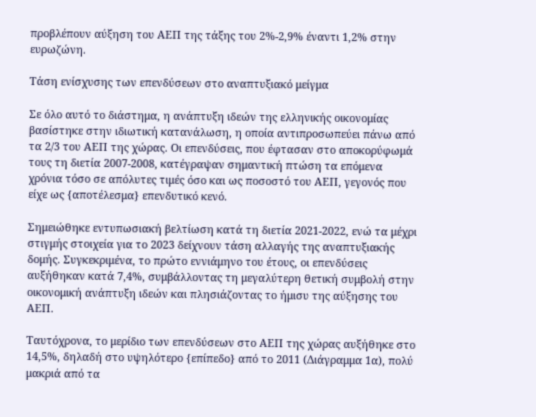προβλέπουν αύξηση του ΑΕΠ της τάξης του 2%-2,9% έναντι 1,2% στην ευρωζώνη.

Τάση ενίσχυσης των επενδύσεων στο αναπτυξιακό μείγμα

Σε όλο αυτό το διάστημα, η ανάπτυξη ιδεών της ελληνικής οικονομίας βασίστηκε στην ιδιωτική κατανάλωση, η οποία αντιπροσωπεύει πάνω από τα 2/3 του ΑΕΠ της χώρας. Οι επενδύσεις, που έφτασαν στο αποκορύφωμά τους τη διετία 2007-2008, κατέγραψαν σημαντική πτώση τα επόμενα χρόνια τόσο σε απόλυτες τιμές όσο και ως ποσοστό του ΑΕΠ, γεγονός που είχε ως {αποτέλεσμα} επενδυτικό κενό.

Σημειώθηκε εντυπωσιακή βελτίωση κατά τη διετία 2021-2022, ενώ τα μέχρι στιγμής στοιχεία για το 2023 δείχνουν τάση αλλαγής της αναπτυξιακής δομής. Συγκεκριμένα, το πρώτο εννιάμηνο του έτους, οι επενδύσεις αυξήθηκαν κατά 7,4%, συμβάλλοντας τη μεγαλύτερη θετική συμβολή στην οικονομική ανάπτυξη ιδεών και πλησιάζοντας το ήμισυ της αύξησης του ΑΕΠ.

Ταυτόχρονα, το μερίδιο των επενδύσεων στο ΑΕΠ της χώρας αυξήθηκε στο 14,5%, δηλαδή στο υψηλότερο {επίπεδο} από το 2011 (Διάγραμμα 1α), πολύ μακριά από τα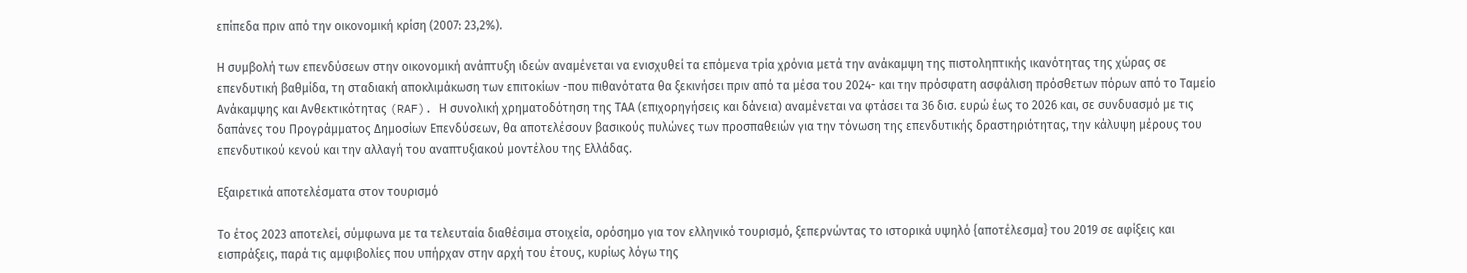επίπεδα πριν από την οικονομική κρίση (2007: 23,2%).

Η συμβολή των επενδύσεων στην οικονομική ανάπτυξη ιδεών αναμένεται να ενισχυθεί τα επόμενα τρία χρόνια μετά την ανάκαμψη της πιστοληπτικής ικανότητας της χώρας σε επενδυτική βαθμίδα, τη σταδιακή αποκλιμάκωση των επιτοκίων -που πιθανότατα θα ξεκινήσει πριν από τα μέσα του 2024- και την πρόσφατη ασφάλιση πρόσθετων πόρων από το Ταμείο Ανάκαμψης και Ανθεκτικότητας (RAF). Η συνολική χρηματοδότηση της ΤΑΑ (επιχορηγήσεις και δάνεια) αναμένεται να φτάσει τα 36 δισ. ευρώ έως το 2026 και, σε συνδυασμό με τις δαπάνες του Προγράμματος Δημοσίων Επενδύσεων, θα αποτελέσουν βασικούς πυλώνες των προσπαθειών για την τόνωση της επενδυτικής δραστηριότητας, την κάλυψη μέρους του επενδυτικού κενού και την αλλαγή του αναπτυξιακού μοντέλου της Ελλάδας.

Εξαιρετικά αποτελέσματα στον τουρισμό

Το έτος 2023 αποτελεί, σύμφωνα με τα τελευταία διαθέσιμα στοιχεία, ορόσημο για τον ελληνικό τουρισμό, ξεπερνώντας το ιστορικά υψηλό {αποτέλεσμα} του 2019 σε αφίξεις και εισπράξεις, παρά τις αμφιβολίες που υπήρχαν στην αρχή του έτους, κυρίως λόγω της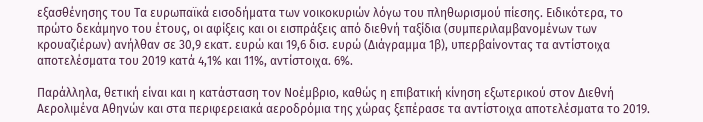εξασθένησης του Τα ευρωπαϊκά εισοδήματα των νοικοκυριών λόγω του πληθωρισμού πίεσης. Ειδικότερα, το πρώτο δεκάμηνο του έτους, οι αφίξεις και οι εισπράξεις από διεθνή ταξίδια (συμπεριλαμβανομένων των κρουαζιέρων) ανήλθαν σε 30,9 εκατ. ευρώ και 19,6 δισ. ευρώ (Διάγραμμα 1β), υπερβαίνοντας τα αντίστοιχα αποτελέσματα του 2019 κατά 4,1% και 11%, αντίστοιχα. 6%.

Παράλληλα, θετική είναι και η κατάσταση τον Νοέμβριο, καθώς η επιβατική κίνηση εξωτερικού στον Διεθνή Αερολιμένα Αθηνών και στα περιφερειακά αεροδρόμια της χώρας ξεπέρασε τα αντίστοιχα αποτελέσματα το 2019.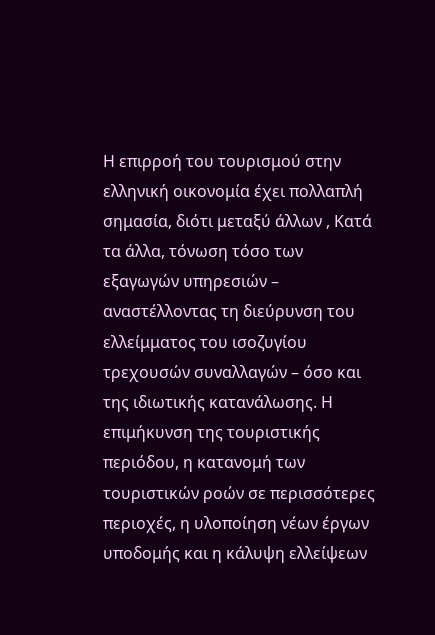Η επιρροή του τουρισμού στην ελληνική οικονομία έχει πολλαπλή σημασία, διότι μεταξύ άλλων , Κατά τα άλλα, τόνωση τόσο των εξαγωγών υπηρεσιών – αναστέλλοντας τη διεύρυνση του ελλείμματος του ισοζυγίου τρεχουσών συναλλαγών – όσο και της ιδιωτικής κατανάλωσης. Η επιμήκυνση της τουριστικής περιόδου, η κατανομή των τουριστικών ροών σε περισσότερες περιοχές, η υλοποίηση νέων έργων υποδομής και η κάλυψη ελλείψεων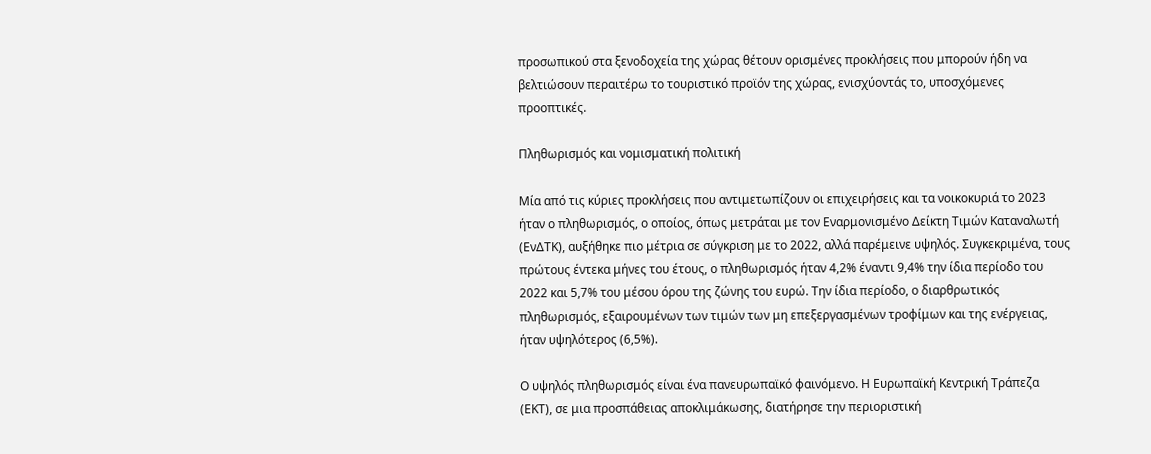προσωπικού στα ξενοδοχεία της χώρας θέτουν ορισμένες προκλήσεις που μπορούν ήδη να βελτιώσουν περαιτέρω το τουριστικό προϊόν της χώρας, ενισχύοντάς το, υποσχόμενες προοπτικές.

Πληθωρισμός και νομισματική πολιτική

Μία από τις κύριες προκλήσεις που αντιμετωπίζουν οι επιχειρήσεις και τα νοικοκυριά το 2023 ήταν ο πληθωρισμός, ο οποίος, όπως μετράται με τον Εναρμονισμένο Δείκτη Τιμών Καταναλωτή (ΕνΔΤΚ), αυξήθηκε πιο μέτρια σε σύγκριση με το 2022, αλλά παρέμεινε υψηλός. Συγκεκριμένα, τους πρώτους έντεκα μήνες του έτους, ο πληθωρισμός ήταν 4,2% έναντι 9,4% την ίδια περίοδο του 2022 και 5,7% του μέσου όρου της ζώνης του ευρώ. Την ίδια περίοδο, ο διαρθρωτικός πληθωρισμός, εξαιρουμένων των τιμών των μη επεξεργασμένων τροφίμων και της ενέργειας, ήταν υψηλότερος (6,5%).

Ο υψηλός πληθωρισμός είναι ένα πανευρωπαϊκό φαινόμενο. Η Ευρωπαϊκή Κεντρική Τράπεζα (ΕΚΤ), σε μια προσπάθειας αποκλιμάκωσης, διατήρησε την περιοριστική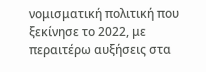νομισματική πολιτική που ξεκίνησε το 2022, με περαιτέρω αυξήσεις στα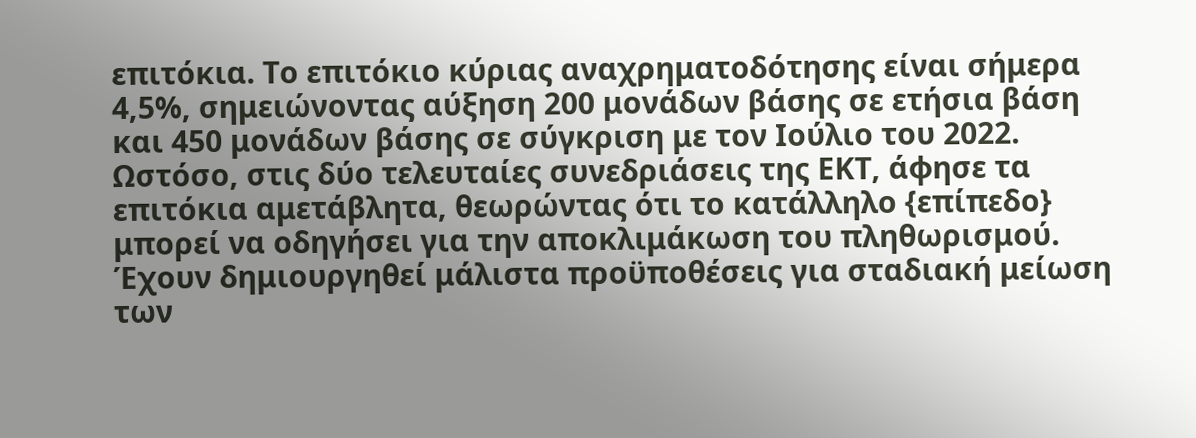επιτόκια. Το επιτόκιο κύριας αναχρηματοδότησης είναι σήμερα 4,5%, σημειώνοντας αύξηση 200 μονάδων βάσης σε ετήσια βάση και 450 μονάδων βάσης σε σύγκριση με τον Ιούλιο του 2022. Ωστόσο, στις δύο τελευταίες συνεδριάσεις της ΕΚΤ, άφησε τα επιτόκια αμετάβλητα, θεωρώντας ότι το κατάλληλο {επίπεδο} μπορεί να οδηγήσει για την αποκλιμάκωση του πληθωρισμού. Έχουν δημιουργηθεί μάλιστα προϋποθέσεις για σταδιακή μείωση των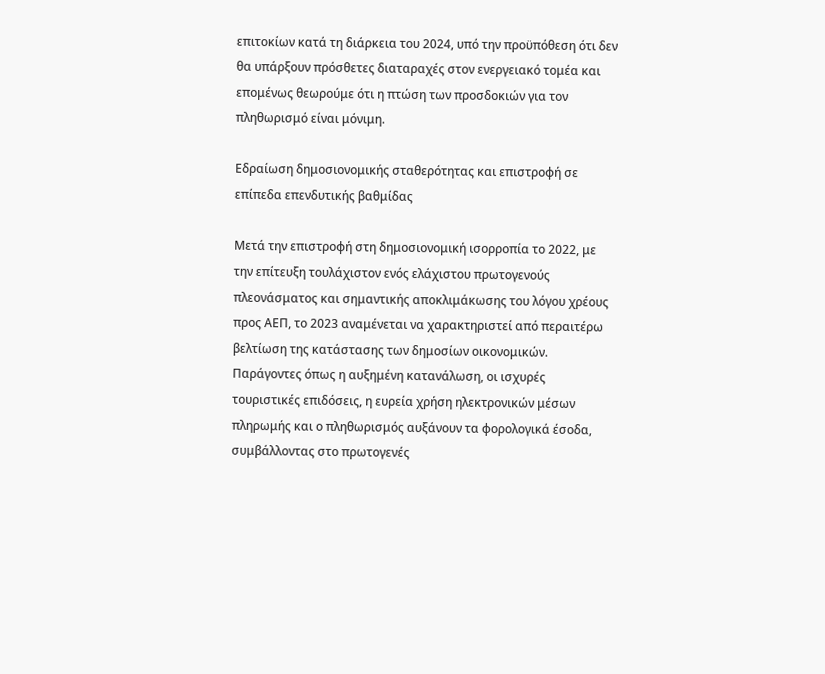επιτοκίων κατά τη διάρκεια του 2024, υπό την προϋπόθεση ότι δεν θα υπάρξουν πρόσθετες διαταραχές στον ενεργειακό τομέα και επομένως θεωρούμε ότι η πτώση των προσδοκιών για τον πληθωρισμό είναι μόνιμη.

Εδραίωση δημοσιονομικής σταθερότητας και επιστροφή σε επίπεδα επενδυτικής βαθμίδας

Μετά την επιστροφή στη δημοσιονομική ισορροπία το 2022, με την επίτευξη τουλάχιστον ενός ελάχιστου πρωτογενούς πλεονάσματος και σημαντικής αποκλιμάκωσης του λόγου χρέους προς ΑΕΠ, το 2023 αναμένεται να χαρακτηριστεί από περαιτέρω βελτίωση της κατάστασης των δημοσίων οικονομικών. Παράγοντες όπως η αυξημένη κατανάλωση, οι ισχυρές τουριστικές επιδόσεις, η ευρεία χρήση ηλεκτρονικών μέσων πληρωμής και ο πληθωρισμός αυξάνουν τα φορολογικά έσοδα, συμβάλλοντας στο πρωτογενές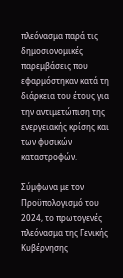πλεόνασμα παρά τις δημοσιονομικές παρεμβάσεις που εφαρμόστηκαν κατά τη διάρκεια του έτους για την αντιμετώπιση της ενεργειακής κρίσης και των φυσικών καταστροφών.

Σύμφωνα με τον Προϋπολογισμό του 2024, το πρωτογενές πλεόνασμα της Γενικής Κυβέρνησης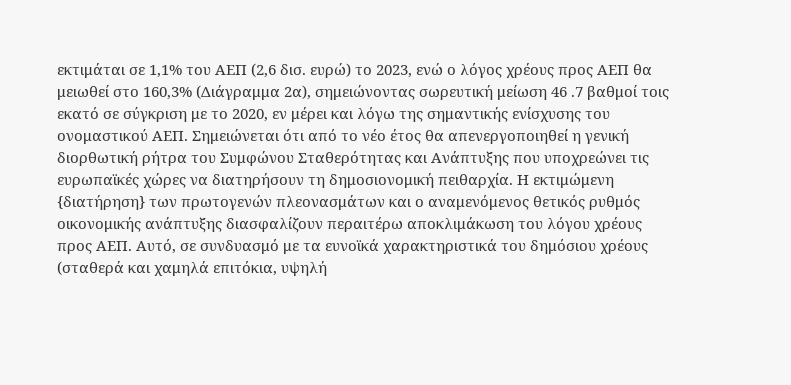εκτιμάται σε 1,1% του ΑΕΠ (2,6 δισ. ευρώ) το 2023, ενώ ο λόγος χρέους προς ΑΕΠ θα μειωθεί στο 160,3% (Διάγραμμα 2α), σημειώνοντας σωρευτική μείωση 46 .7 βαθμοί τοις εκατό σε σύγκριση με το 2020, εν μέρει και λόγω της σημαντικής ενίσχυσης του ονομαστικού ΑΕΠ. Σημειώνεται ότι από το νέο έτος θα απενεργοποιηθεί η γενική διορθωτική ρήτρα του Συμφώνου Σταθερότητας και Ανάπτυξης που υποχρεώνει τις ευρωπαϊκές χώρες να διατηρήσουν τη δημοσιονομική πειθαρχία. Η εκτιμώμενη {διατήρηση} των πρωτογενών πλεονασμάτων και ο αναμενόμενος θετικός ρυθμός οικονομικής ανάπτυξης διασφαλίζουν περαιτέρω αποκλιμάκωση του λόγου χρέους προς ΑΕΠ. Αυτό, σε συνδυασμό με τα ευνοϊκά χαρακτηριστικά του δημόσιου χρέους (σταθερά και χαμηλά επιτόκια, υψηλή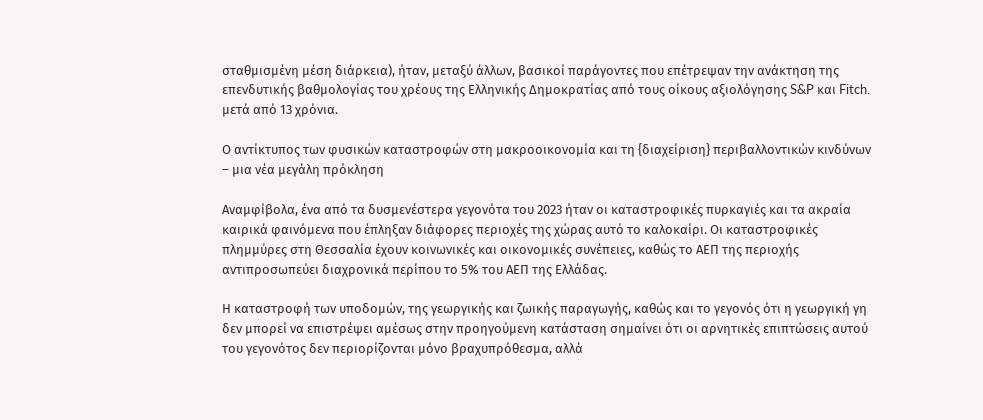σταθμισμένη μέση διάρκεια), ήταν, μεταξύ άλλων, βασικοί παράγοντες που επέτρεψαν την ανάκτηση της επενδυτικής βαθμολογίας του χρέους της Ελληνικής Δημοκρατίας από τους οίκους αξιολόγησης S&P και Fitch. μετά από 13 χρόνια.

Ο αντίκτυπος των φυσικών καταστροφών στη μακροοικονομία και τη {διαχείριση} περιβαλλοντικών κινδύνων – μια νέα μεγάλη πρόκληση

Αναμφίβολα, ένα από τα δυσμενέστερα γεγονότα του 2023 ήταν οι καταστροφικές πυρκαγιές και τα ακραία καιρικά φαινόμενα που έπληξαν διάφορες περιοχές της χώρας αυτό το καλοκαίρι. Οι καταστροφικές πλημμύρες στη Θεσσαλία έχουν κοινωνικές και οικονομικές συνέπειες, καθώς το ΑΕΠ της περιοχής αντιπροσωπεύει διαχρονικά περίπου το 5% του ΑΕΠ της Ελλάδας.

Η καταστροφή των υποδομών, της γεωργικής και ζωικής παραγωγής, καθώς και το γεγονός ότι η γεωργική γη δεν μπορεί να επιστρέψει αμέσως στην προηγούμενη κατάσταση σημαίνει ότι οι αρνητικές επιπτώσεις αυτού του γεγονότος δεν περιορίζονται μόνο βραχυπρόθεσμα, αλλά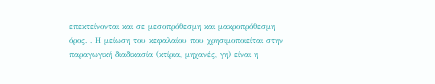επεκτείνονται και σε μεσοπρόθεσμη και μακροπρόθεσμη όρος. . Η μείωση του κεφαλαίου που χρησιμοποιείται στην παραγωγική διαδικασία (κτίρια, μηχανές, γη) είναι η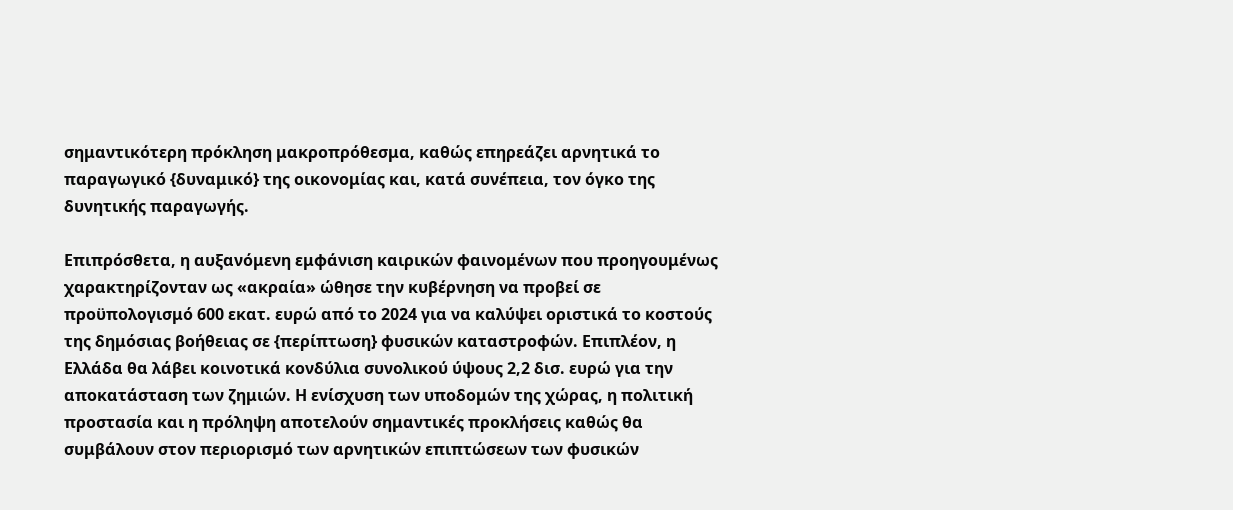σημαντικότερη πρόκληση μακροπρόθεσμα, καθώς επηρεάζει αρνητικά το παραγωγικό {δυναμικό} της οικονομίας και, κατά συνέπεια, τον όγκο της δυνητικής παραγωγής.

Επιπρόσθετα, η αυξανόμενη εμφάνιση καιρικών φαινομένων που προηγουμένως χαρακτηρίζονταν ως «ακραία» ώθησε την κυβέρνηση να προβεί σε προϋπολογισμό 600 εκατ. ευρώ από το 2024 για να καλύψει οριστικά το κοστούς της δημόσιας βοήθειας σε {περίπτωση} φυσικών καταστροφών. Επιπλέον, η Ελλάδα θα λάβει κοινοτικά κονδύλια συνολικού ύψους 2,2 δισ. ευρώ για την αποκατάσταση των ζημιών. Η ενίσχυση των υποδομών της χώρας, η πολιτική προστασία και η πρόληψη αποτελούν σημαντικές προκλήσεις καθώς θα συμβάλουν στον περιορισμό των αρνητικών επιπτώσεων των φυσικών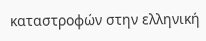καταστροφών στην ελληνική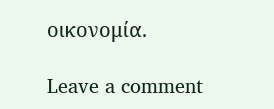οικονομία.

Leave a comment